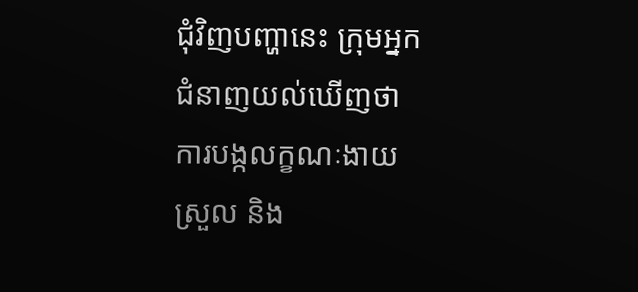ជុំវិញបញ្ហានេះ ក្រុមអ្នកជំនាញយល់ឃើញថា ការបង្កលក្ខណៈងាយស្រួល និង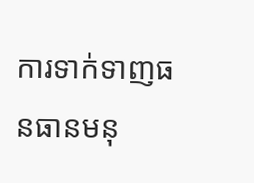ការទាក់ទាញធនធានមនុ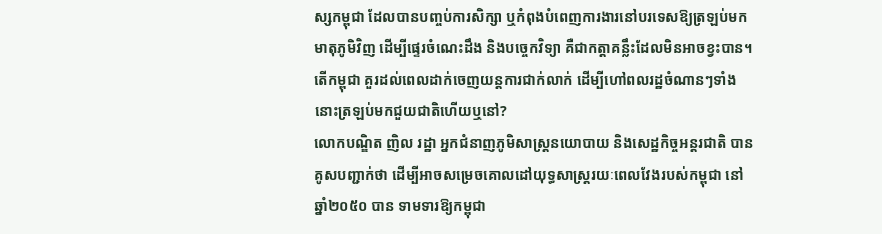ស្សកម្ពុជា ដែលបានបញ្ចប់ការសិក្សា ឬកំពុងបំពេញការងារនៅបរទេសឱ្យត្រឡប់មកមាតុភូមិវិញ ដើម្បីផ្ទេរចំណេះដឹង និងបច្ចេកវិទ្យា គឺជាកត្តាគន្លឹះដែលមិនអាចខ្វះបាន។ តើកម្ពុជា គួរដល់ពេលដាក់ចេញយន្តការជាក់លាក់ ដើម្បីហៅពលរដ្ឋចំណានៗទាំងនោះត្រឡប់មកជួយជាតិហើយឬនៅ?
លោកបណ្ឌិត ញិល រដ្ឋា អ្នកជំនាញភូមិសាស្ត្រនយោបាយ និងសេដ្ឋកិច្ចអន្តរជាតិ បានគូសបញ្ជាក់ថា ដើម្បីអាចសម្រេចគោលដៅយុទ្ធសាស្រ្តរយៈពេលវែងរបស់កម្ពុជា នៅឆ្នាំ២០៥០ បាន ទាមទារឱ្យកម្ពុជា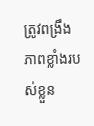ត្រូវពង្រឹងភាពខ្លាំងរបស់ខ្លួន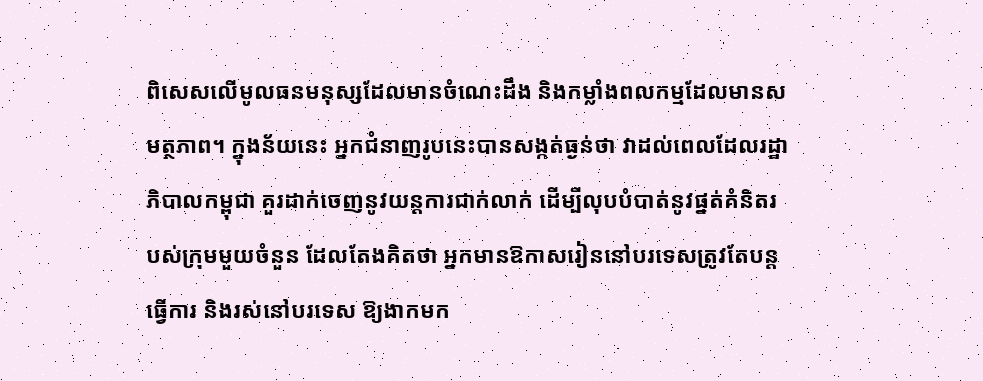ពិសេសលើមូលធនមនុស្សដែលមានចំណេះដឹង និងកម្លាំងពលកម្មដែលមានសមត្ថភាព។ ក្នុងន័យនេះ អ្នកជំនាញរូបនេះបានសង្កត់ធ្ងន់ថា វាដល់ពេលដែលរដ្ឋាភិបាលកម្ពុជា គួរដាក់ចេញនូវយន្តការជាក់លាក់ ដើម្បីលុបបំបាត់នូវផ្នត់គំនិតរបស់ក្រុមមួយចំនួន ដែលតែងគិតថា អ្នកមានឱកាសរៀននៅបរទេសត្រូវតែបន្តធ្វើការ និងរស់នៅបរទេស ឱ្យងាកមក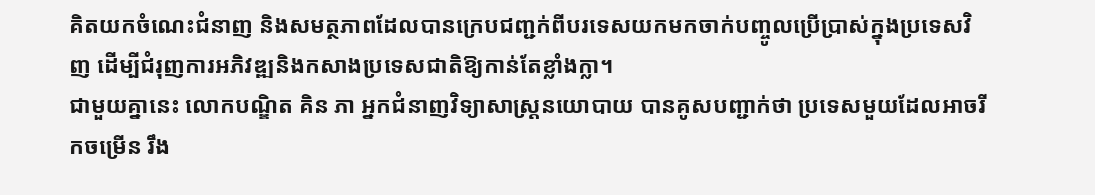គិតយកចំណេះជំនាញ និងសមត្ថភាពដែលបានក្រេបជញ្ជក់ពីបរទេសយកមកចាក់បញ្ចូលប្រើប្រាស់ក្នុងប្រទេសវិញ ដើម្បីជំរុញការអភិវឌ្ឍនិងកសាងប្រទេសជាតិឱ្យកាន់តែខ្លាំងក្លា។
ជាមួយគ្នានេះ លោកបណ្ឌិត គិន ភា អ្នកជំនាញវិទ្យាសាស្រ្តនយោបាយ បានគូសបញ្ជាក់ថា ប្រទេសមួយដែលអាចរីកចម្រើន រឹង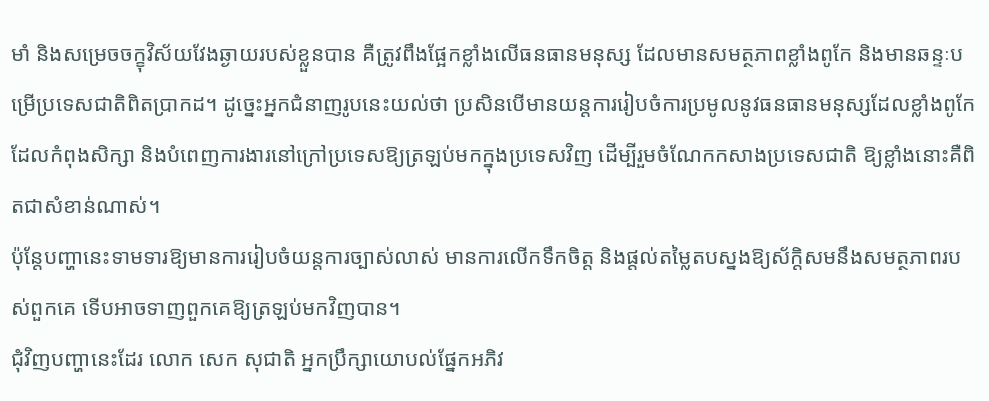មាំ និងសម្រេចចក្ខុវិស័យវែងឆ្ងាយរបស់ខ្លួនបាន គឺត្រូវពឹងផ្អែកខ្លាំងលើធនធានមនុស្ស ដែលមានសមត្ថភាពខ្លាំងពូកែ និងមានឆន្ទៈបម្រើប្រទេសជាតិពិតប្រាកដ។ ដូច្នេះអ្នកជំនាញរូបនេះយល់ថា ប្រសិនបើមានយន្តការរៀបចំការប្រមូលនូវធនធានមនុស្សដែលខ្លាំងពូកែ ដែលកំពុងសិក្សា និងបំពេញការងារនៅក្រៅប្រទេសឱ្យត្រឡប់មកក្នុងប្រទេសវិញ ដើម្បីរួមចំណែកកសាងប្រទេសជាតិ ឱ្យខ្លាំងនោះគឺពិតជាសំខាន់ណាស់។
ប៉ុន្តែបញ្ហានេះទាមទារឱ្យមានការរៀបចំយន្តការច្បាស់លាស់ មានការលើកទឹកចិត្ត និងផ្តល់តម្លៃតបស្នងឱ្យស័ក្ដិសមនឹងសមត្ថភាពរបស់ពួកគេ ទើបអាចទាញពួកគេឱ្យត្រឡប់មកវិញបាន។
ជុំវិញបញ្ហានេះដែរ លោក សេក សុជាតិ អ្នកប្រឹក្សាយោបល់ផ្នែកអភិវ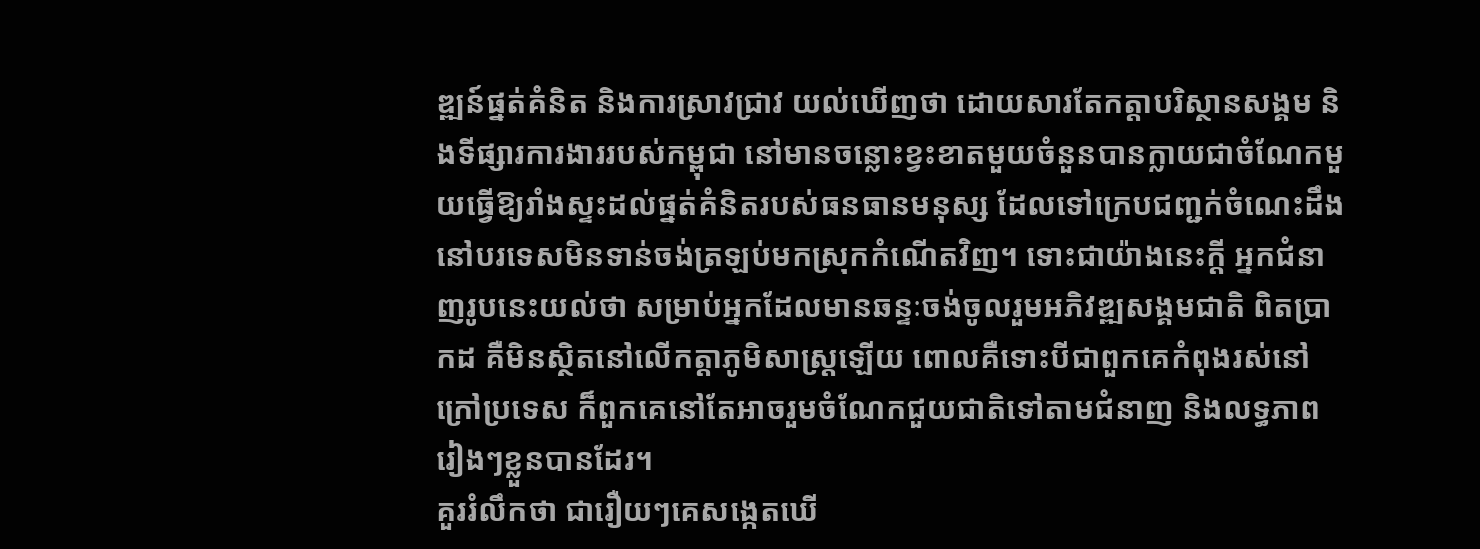ឌ្ឍន៍ផ្នត់គំនិត និងការស្រាវជ្រាវ យល់ឃើញថា ដោយសារតែកត្តាបរិស្ថានសង្គម និងទីផ្សារការងាររបស់កម្ពុជា នៅមានចន្លោះខ្វះខាតមួយចំនួនបានក្លាយជាចំណែកមួយធ្វើឱ្យរាំងស្ទះដល់ផ្នត់គំនិតរបស់ធនធានមនុស្ស ដែលទៅក្រេបជញ្ជក់ចំណេះដឹងនៅបរទេសមិនទាន់ចង់ត្រឡប់មកស្រុកកំណើតវិញ។ ទោះជាយ៉ាងនេះក្តី អ្នកជំនាញរូបនេះយល់ថា សម្រាប់អ្នកដែលមានឆន្ទៈចង់ចូលរួមអភិវឌ្ឍសង្គមជាតិ ពិតប្រាកដ គឺមិនស្ថិតនៅលើកត្តាភូមិសាស្ត្រឡើយ ពោលគឺទោះបីជាពួកគេកំពុងរស់នៅក្រៅប្រទេស ក៏ពួកគេនៅតែអាចរួមចំណែកជួយជាតិទៅតាមជំនាញ និងលទ្ធភាពរៀងៗខ្លួនបានដែរ។
គួររំលឹកថា ជារឿយៗគេសង្កេតឃើ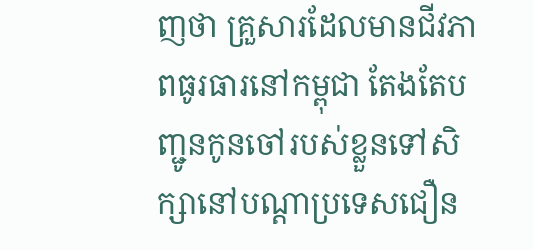ញថា គ្រួសារដែលមានជីវភាពធូរធារនៅកម្ពុជា តែងតែបញ្ជូនកូនចៅរបស់ខ្លួនទៅសិក្សានៅបណ្តាប្រទេសជឿន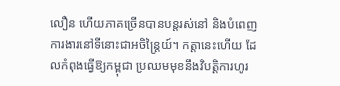លឿន ហើយភាគច្រើនបានបន្តរស់នៅ និងបំពេញការងារនៅទីនោះជាអចិន្ត្រៃយ៍។ កត្តានេះហើយ ដែលកំពុងធ្វើឱ្យកម្ពុជា ប្រឈមមុខនឹងវិបត្តិការហូរ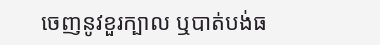ចេញនូវខួរក្បាល ឬបាត់បង់ធ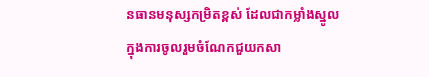នធានមនុស្សកម្រិតខ្ពស់ ដែលជាកម្លាំងស្នូលក្នុងការចូលរួមចំណែកជួយកសា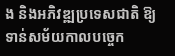ង និងអភិវឌ្ឍប្រទេសជាតិ ឱ្យទាន់សម័យកាលបច្ចេក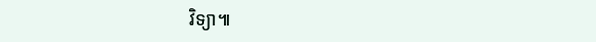វិទ្យា៕